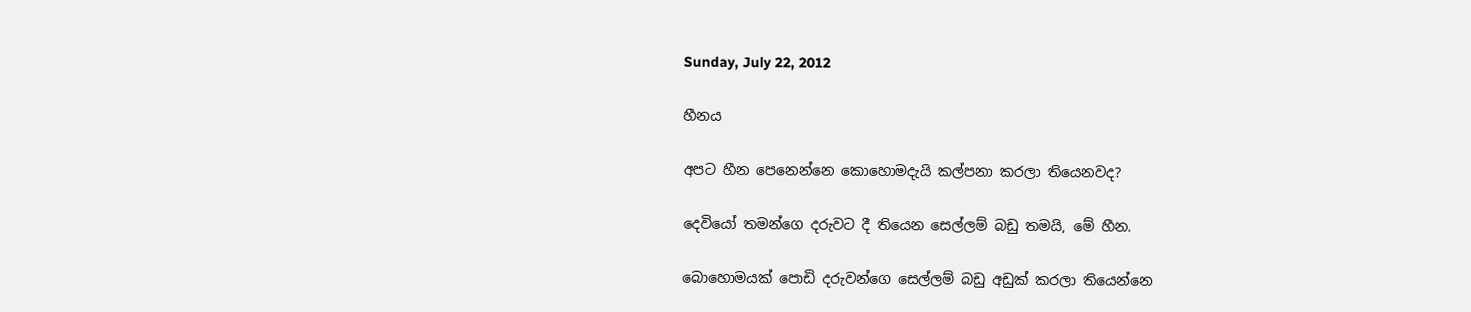Sunday, July 22, 2012

හීනය

අපට හීන පෙනෙන්නෙ කොහොමදැයි කල්පනා කරලා තියෙනවද?

දෙවියෝ තමන්ගෙ දරුවට දී තියෙන සෙල්ලම් බඩු තමයි, මේ හීන.

බොහොමයක් පොඩි දරුවන්ගෙ සෙල්ලම් බඩු අඩුක් කරලා තියෙන්නෙ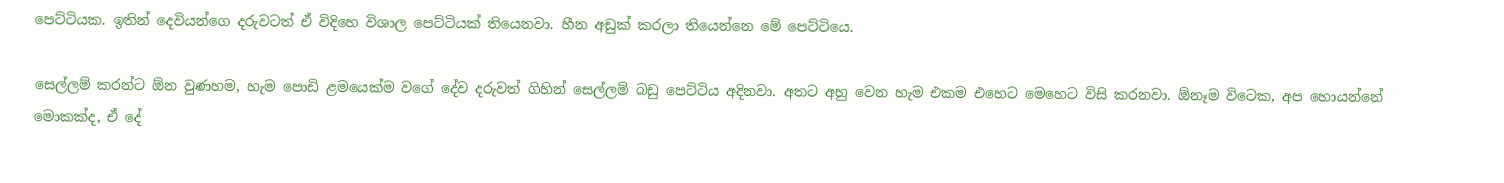පෙට්ටියක. ඉතින් දෙවියන්ගෙ දරුවටත් ඒ විදිහෙ විශාල පෙට්ටියක් තියෙනවා. හීන අඩුක් කරලා තියෙන්නෙ මේ පෙට්ටියෙ.

සෙල්ලම් කරන්ට ඕන වුණහම, හැම පොඩි ළමයෙක්ම වගේ දේව දරුවත් ගිහින් සෙල්ලම් බඩු පෙට්ටිය අදිනවා. අතට අහු වෙන හැම එකම එහෙට මෙහෙට විසි කරනවා. ඕනෑම විටෙක, අප හොයන්නේ මොකක්ද, ඒ දේ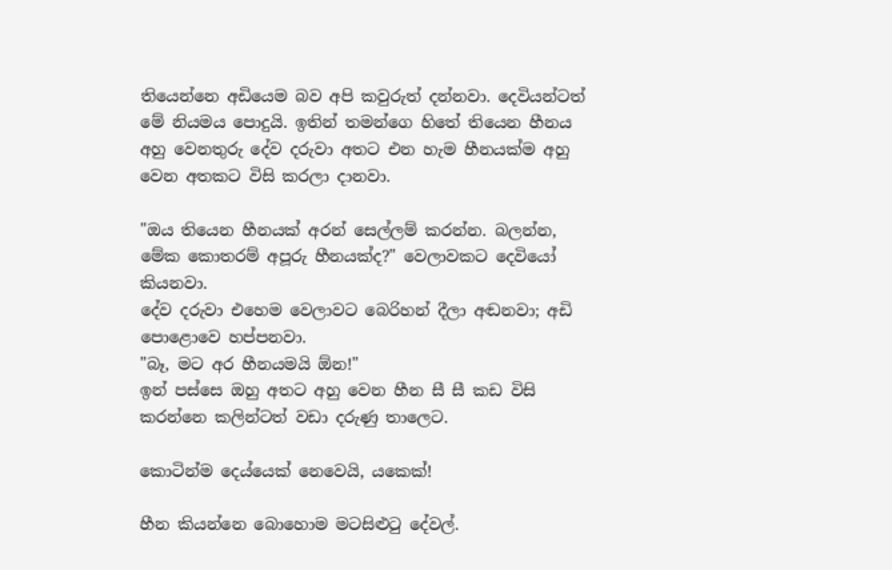තියෙන්නෙ අඩියෙම බව අපි කවුරුත් දන්නවා. දෙවියන්ටත් මේ නියමය පොදුයි. ඉතින් තමන්ගෙ හිතේ තියෙන හීනය අහු වෙනතුරු දේව දරුවා අතට එන හැම හීනයක්ම අහු වෙන අතකට විසි කරලා දානවා.

"ඔය තියෙන හීනයක් අරන් සෙල්ලම් කරන්න. බලන්න, මේක කොතරම් අපූරු හීනයක්ද?" වෙලාවකට දෙවියෝ කියනවා.
දේව දරුවා එහෙම වෙලාවට බෙරිහන් දීලා අඬනවා; අඩි පොළොවෙ හප්පනවා.
"බෑ, මට අර හීනයමයි ඕන!"
ඉන් පස්සෙ ඔහු අතට අහු වෙන හීන සී සී කඩ විසි කරන්නෙ කලින්ටත් වඩා දරුණු තාලෙට.

කොටින්ම දෙය්යෙක් නෙවෙයි, යකෙක්!

හීන කියන්නෙ බොහොම මටසිළුටු දේවල්.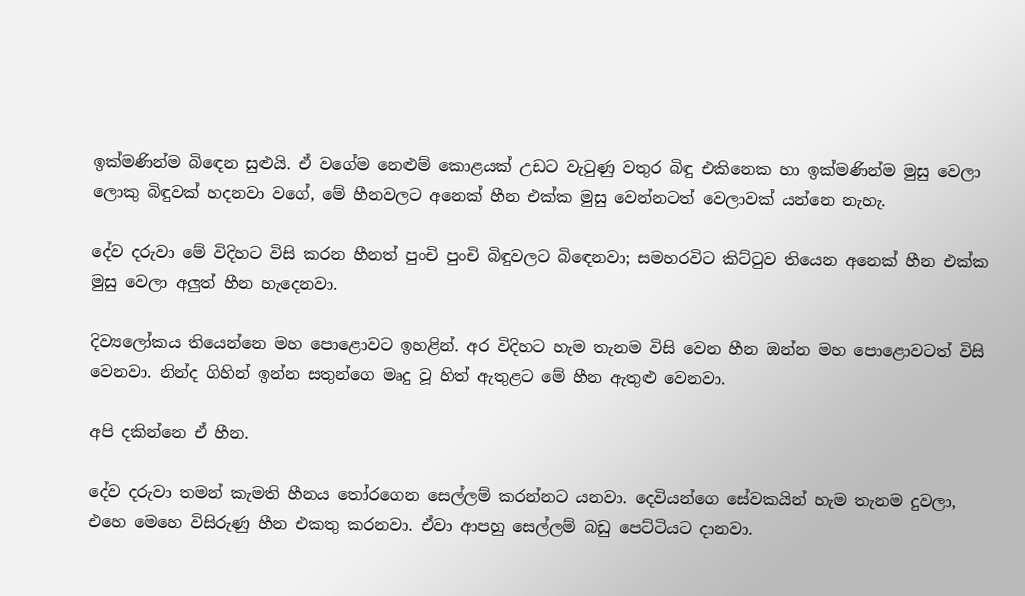ඉක්මණින්ම බිඳෙන සුළුයි. ඒ වගේම නෙළුම් කොළයක් උඩට වැටුණු වතුර බිඳු එකිනෙක හා ඉක්මණින්ම මුසු වෙලා ලොකු බිඳුවක් හදනවා වගේ, මේ හීනවලට අනෙක් හීන එක්ක මුසු වෙන්නටත් වෙලාවක් යන්නෙ නැහැ.

දේව දරුවා මේ විදිහට විසි කරන හීනත් පුංචි පුංචි බිඳුවලට බිඳෙනවා; සමහරවිට කිට්ටුව තියෙන අනෙක් හීන එක්ක මුසු වෙලා අලුත් හීන හැදෙනවා.

දිව්‍යලෝකය තියෙන්නෙ මහ පොළොවට ඉහළින්. අර විදිහට හැම තැනම විසි වෙන හීන ඔන්න මහ පොළොවටත් විසි වෙනවා. නින්ද ගිහින් ඉන්න සතුන්ගෙ මෘදු වූ හිත් ඇතුළට මේ හීන ඇතුළු වෙනවා.

අපි දකින්නෙ ඒ හීන.

දේව දරුවා තමන් කැමති හීනය තෝරගෙන සෙල්ලම් කරන්නට යනවා. දෙවියන්ගෙ සේවකයින් හැම තැනම දුවලා, එහෙ මෙහෙ විසිරුණු හීන එකතු කරනවා. ඒවා ආපහු සෙල්ලම් බඩු පෙට්ටියට දානවා.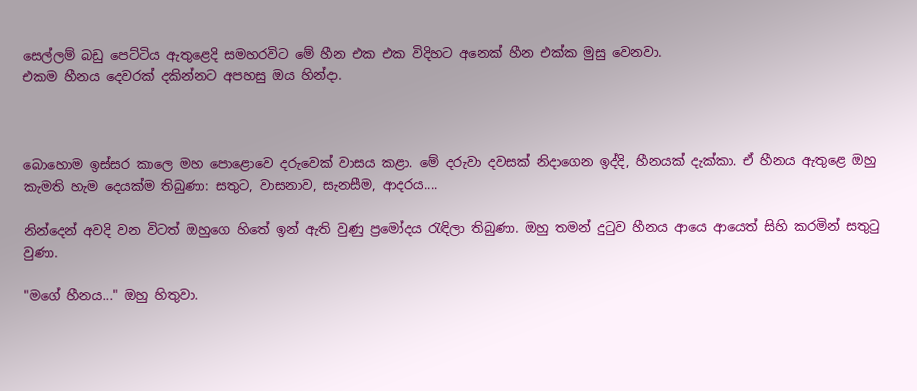සෙල්ලම් බඩු පෙට්ටිය ඇතුළෙදි සමහරවිට මේ හීන එක එක විදිහට අනෙක් හීන එක්ක මුසු වෙනවා.
එකම හීනය දෙවරක් දකින්නට අපහසු ඔය හින්දා.



බොහොම ඉස්සර කාලෙ මහ පොළොවෙ දරුවෙක් වාසය කළා. මේ දරුවා දවසක් නිදාගෙන ඉද්දි, හීනයක් දැක්කා. ඒ හීනය ඇතුළෙ ඔහු කැමති හැම දෙයක්ම තිබුණා: සතුට, වාසනාව, සැනසීම, ආදරය....

නින්දෙන් අවදි වන විටත් ඔහුගෙ හිතේ ඉන් ඇති වුණු ප්‍රමෝදය රැඳිලා තිබුණා. ඔහු තමන් දුටුව හීනය ආයෙ ආයෙත් සිහි කරමින් සතුටු වුණා.

"මගේ හීනය..." ඔහු හිතුවා.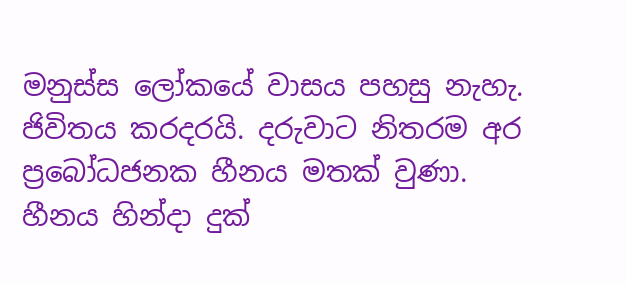මනුස්ස ලෝකයේ වාසය පහසු නැහැ. ජිවිතය කරදරයි. දරුවාට නිතරම අර ප්‍රබෝධජනක හීනය මතක් වුණා. හීනය හින්දා දුක්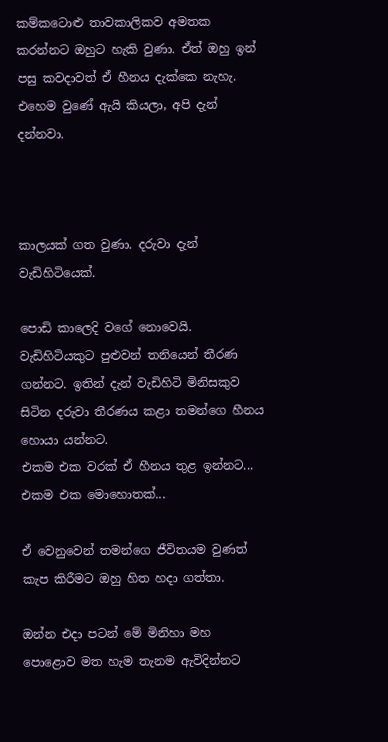කම්කටොළු තාවකාලිකව අමතක කරන්නට ඔහුට හැකි වුණා. ඒත් ඔහු ඉන් පසු කවදාවත් ඒ හීනය දැක්කෙ නැහැ. එහෙම වුණේ ඇයි කියලා, අපි දැන් දන්නවා.



කාලයක් ගත වුණා. දරුවා දැන් වැඩිහිටියෙක්.

පොඩි කාලෙදි වගේ නොවෙයි. වැඩිහිටියකුට පුළුවන් තනියෙන් තීරණ ගන්නට. ඉතින් දැන් වැඩිහිටි මිනිසකුව සිටින දරුවා තීරණය කළා තමන්ගෙ හීනය හොයා යන්නට.
එකම එක වරක් ඒ හීනය තුළ ඉන්නට...
එකම එක මොහොතක්...

ඒ වෙනුවෙන් තමන්ගෙ ජීවිතයම වුණත් කැප කිරීමට ඔහු හිත හදා ගත්තා.

ඔන්න එදා පටන් මේ මිනිහා මහ පොළොව මත හැම තැනම ඇවිදින්නට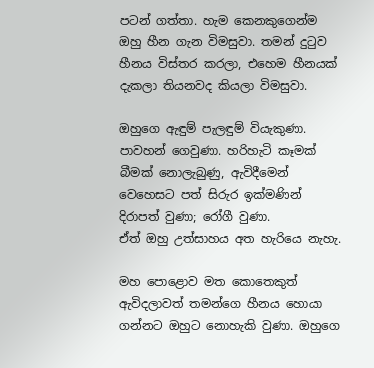පටන් ගත්තා. හැම කෙනකුගෙන්ම ඔහු හීන ගැන විමසුවා. තමන් දුටුව හීනය විස්තර කරලා, එහෙම හීනයක් දැකලා තියනවද කියලා විමසුවා.

ඔහුගෙ ඇඳුම් පැලඳුම් වියැකුණා. පාවහන් ගෙවුණා. හරිහැටි කෑමක් බීමක් නොලැබුණු, ඇවිදීමෙන් වෙහෙසට පත් සිරුර ඉක්මණින් දිරාපත් වුණා; රෝගී වුණා.
ඒත් ඔහු උත්සාහය අත හැරියෙ නැහැ.

මහ පොළොව මත කොතෙකුත් ඇවිදලාවත් තමන්ගෙ හීනය හොයා ගන්නට ඔහුට නොහැකි වුණා. ඔහුගෙ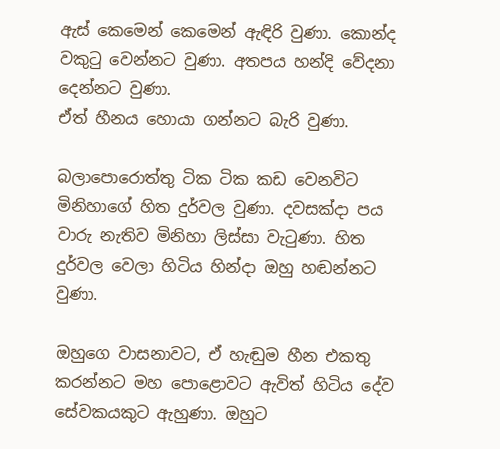ඇස් කෙමෙන් කෙමෙන් ඇඳිරි වුණා. කොන්ද වකුටු වෙන්නට වුණා. අතපය හන්දි වේදනා දෙන්නට වුණා.
ඒත් හීනය හොයා ගන්නට බැරි වුණා.

බලාපොරොත්තු ටික ටික කඩ වෙනවිට මිනිහාගේ හිත දුර්වල වුණා. දවසක්දා පය වාරු නැතිව මිනිහා ලිස්සා වැටුණා. හිත දුර්වල වෙලා හිටිය හින්දා ඔහු හඬන්නට වුණා.

ඔහුගෙ වාසනාවට, ඒ හැඬුම හීන එකතු කරන්නට මහ පොළොවට ඇවිත් හිටිය දේව සේවකයකුට ඇහුණා. ඔහුට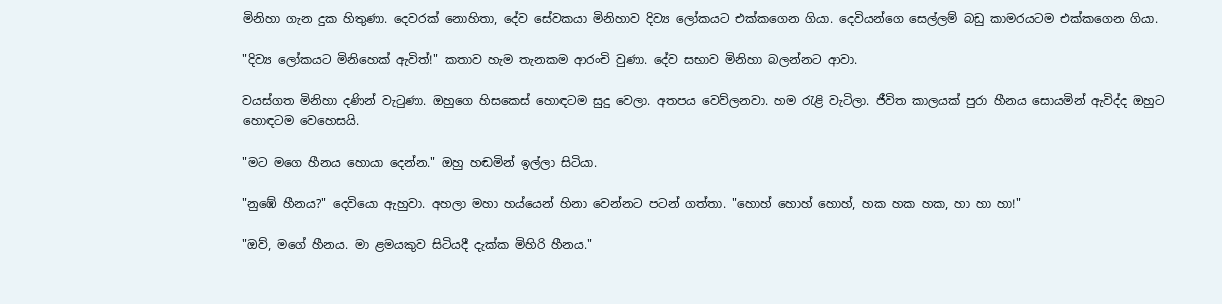මිනිහා ගැන දුක හිතුණා. දෙවරක් නොහිතා, දේව සේවකයා මිනිහාව දිව්‍ය ලෝකයට එක්කගෙන ගියා. දෙවියන්ගෙ සෙල්ලම් බඩු කාමරයටම එක්කගෙන ගියා.

"දිව්‍ය ලෝකයට මිනිහෙක් ඇවිත්!" කතාව හැම තැනකම ආරංචි වුණා. දේව සභාව මිනිහා බලන්නට ආවා.

වයස්ගත මිනිහා දණින් වැටුණා. ඔහුගෙ හිසකෙස් හොඳටම සුදු වෙලා. අතපය වෙව්ලනවා. හම රැළි වැටිලා. ජීවිත කාලයක් පුරා හීනය සොයමින් ඇවිද්ද ඔහුට හොඳටම වෙහෙසයි.

"මට මගෙ හීනය හොයා දෙන්න." ඔහු හඬමින් ඉල්ලා සිටියා.

"නුඹේ හීනය?" දෙවියො ඇහුවා. අහලා මහා හය්යෙන් හිනා වෙන්නට පටන් ගත්තා. "හොහ් හොහ් හොහ්, හක හක හක, හා හා හා!"

"ඔව්, මගේ හීනය. මා ළමයකුව සිටියදී දැක්ක මිහිරි හීනය."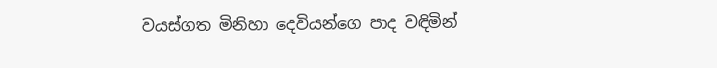වයස්ගත මිනිහා දෙවියන්ගෙ පාද වඳිමින්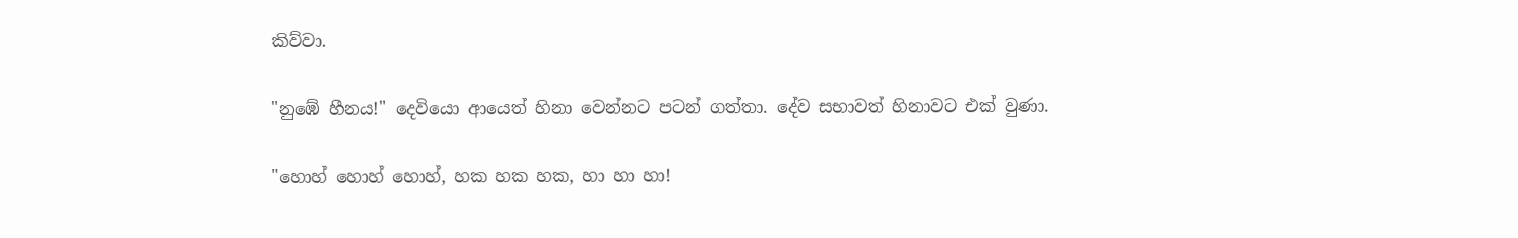කිව්වා.

"නුඹේ හීනය!" දෙවියො ආයෙත් හිනා වෙන්නට පටන් ගත්තා. දේව සභාවත් හිනාවට එක් වුණා.

"හොහ් හොහ් හොහ්, හක හක හක, හා හා හා!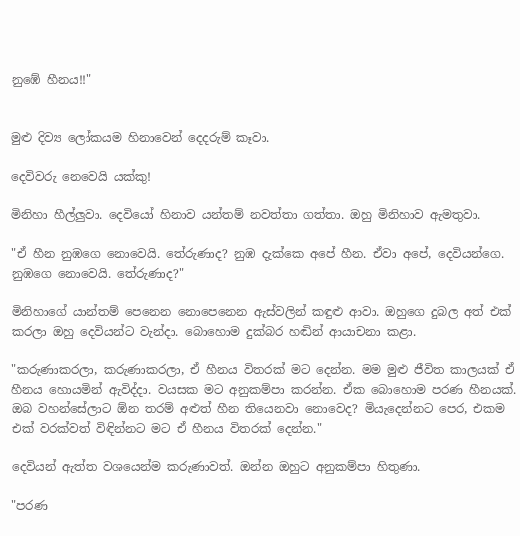නුඹේ හීනය!!"


මුළු දිව්‍ය ලෝකයම හිනාවෙන් දෙදරුම් කෑවා.

දෙවිවරු නෙවෙයි යක්කු!

මිනිහා හීල්ලුවා. දෙවියෝ හිනාව යන්තම් නවත්තා ගත්තා. ඔහු මිනිහාව ඇමතුවා.

"ඒ හීන නුඹගෙ නොවෙයි. තේරුණාද? නුඹ දැක්කෙ අපේ හීන. ඒවා අපේ, දෙවියන්ගෙ. නුඹගෙ නොවෙයි. තේරුණාද?"

මිනිහාගේ යාන්තම් පෙනෙන නොපෙනෙන ඇස්වලින් කඳුළු ආවා. ඔහුගෙ දුබල අත් එක් කරලා ඔහු දෙවියන්ට වැන්දා. බොහොම දුක්බර හඬින් ආයාචනා කළා.

"කරුණාකරලා, කරුණාකරලා, ඒ හීනය විතරක් මට දෙන්න. මම මුළු ජීවිත කාලයක් ඒ හීනය හොයමින් ඇවිද්දා. වයසක මට අනුකම්පා කරන්න. ඒක බොහොම පරණ හීනයක්. ඔබ වහන්සේලාට ඕන තරම් අළුත් හීන තියෙනවා නොවෙද? මියැදෙන්නට පෙර, එකම එක් වරක්වත් විඳින්නට මට ඒ හීනය විතරක් දෙන්න."

දෙවියන් ඇත්ත වශයෙන්ම කරුණාවත්. ඔන්න ඔහුට අනුකම්පා හිතුණා.

"පරණ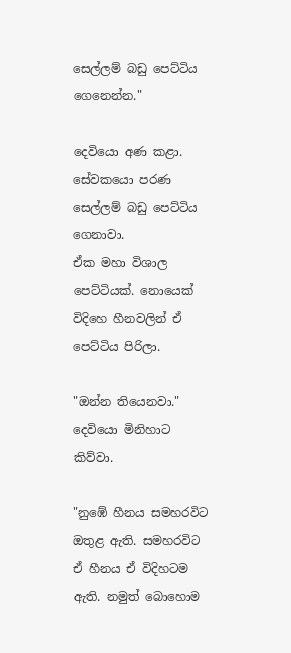සෙල්ලම් බඩු පෙට්ටිය ගෙනෙන්න."

දෙවියො අණ කළා. සේවකයො පරණ සෙල්ලම් බඩු පෙට්ටිය ගෙනාවා.
ඒක මහා විශාල පෙට්ටියක්. නොයෙක් විදිහෙ හීනවලින් ඒ පෙට්ටිය පිරිලා.

"ඔන්න තියෙනවා." දෙවියො මිනිහාට කිව්වා.

"නුඹේ හීනය සමහරවිට ඔතුළ ඇති. සමහරවිට ඒ හීනය ඒ විදිහටම ඇති. නමුත් බොහොම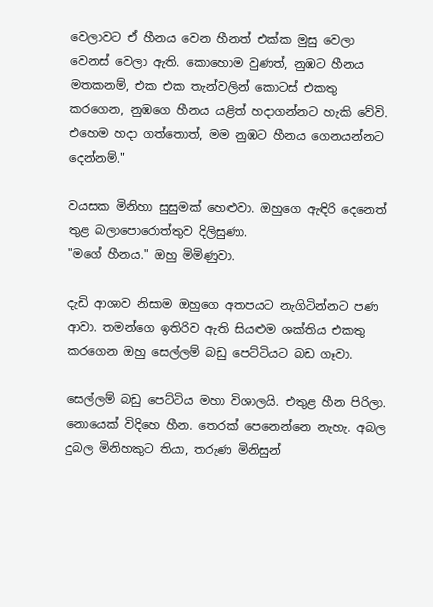වෙලාවට ඒ හීනය වෙන හීනත් එක්ක මුසු වෙලා වෙනස් වෙලා ඇති. කොහොම වුණත්, නුඹට හීනය මතකනම්, එක එක තැන්වලින් කොටස් එකතු කරගෙන, නුඹගෙ හීනය යළිත් හදාගන්නට හැකි වේවි. එහෙම හදා ගත්තොත්, මම නුඹට හීනය ගෙනයන්නට දෙන්නම්."

වයසක මිනිහා සුසුමක් හෙළුවා. ඔහුගෙ ඇඳිරි දෙනෙත් තුළ බලාපොරොත්තුව දිලිසුණා.
"මගේ හීනය." ඔහු මිමිණුවා.

දැඩි ආශාව නිසාම ඔහුගෙ අතපයට නැගිටින්නට පණ ආවා. තමන්ගෙ ඉතිරිව ඇති සියළුම ශක්තිය එකතු කරගෙන ඔහු සෙල්ලම් බඩු පෙට්ටියට බඩ ගෑවා.

සෙල්ලම් බඩු පෙට්ටිය මහා විශාලයි. එතුළ හීන පිරිලා. නොයෙක් විදිහෙ හීන. තෙරක් පෙනෙන්නෙ නැහැ. අබල දුබල මිනිහකුට තියා, තරුණ මිනිසුන්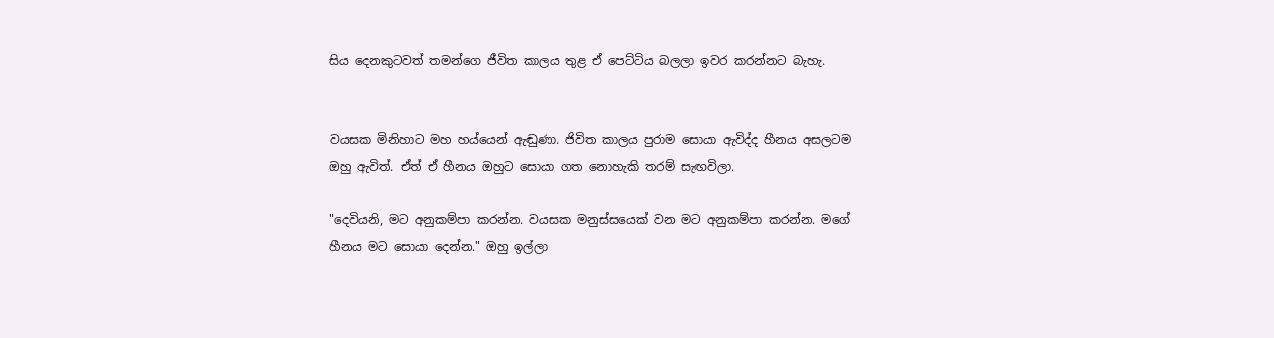සිය දෙනකුටවත් තමන්ගෙ ජීවිත කාලය තුළ ඒ පෙට්ටිය බලලා ඉවර කරන්නට බැහැ.


වයසක මිනිහාට මහ හය්යෙන් ඇඬුණා. ජිවිත කාලය පුරාම සොයා ඇවිද්ද හීනය අසලටම ඔහු ඇවිත්. ඒත් ඒ හීනය ඔහුට සොයා ගත නොහැකි තරම් සැඟවිලා.

"දෙවියනි, මට අනුකම්පා කරන්න. වයසක මනුස්සයෙක් වන මට අනුකම්පා කරන්න. මගේ හීනය මට සොයා දෙන්න." ඔහු ඉල්ලා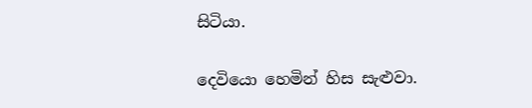සිටියා.

දෙවියො හෙමින් හිස සැළුවා.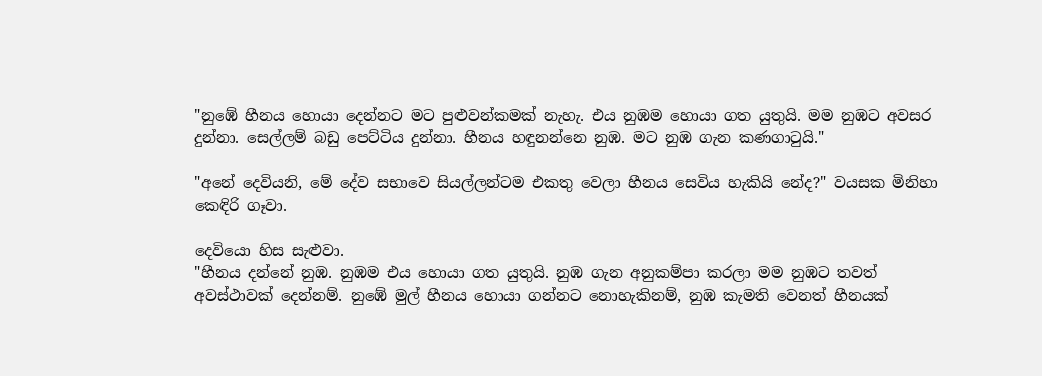"නුඹේ හීනය හොයා දෙන්නට මට පුළුවන්කමක් නැහැ. එය නුඹම හොයා ගත යුතුයි. මම නුඹට අවසර දුන්නා. සෙල්ලම් බඩු පෙට්ටිය දුන්නා. හීනය හඳුනන්නෙ නුඹ. මට නුඹ ගැන කණගාටුයි."

"අනේ දෙවියනි, මේ දේව සභාවෙ සියල්ලන්ටම එකතු වෙලා හීනය සෙවිය හැකියි නේද?" වයසක මිනිහා කෙඳිරි ගෑවා.

දෙවියො හිස සැළුවා.
"හීනය දන්නේ නුඹ. නුඹම එය හොයා ගත යුතුයි. නුඹ ගැන අනුකම්පා කරලා මම නුඹට තවත් අවස්ථාවක් දෙන්නම්. නුඹේ මුල් හීනය හොයා ගන්නට නොහැකිනම්, නුඹ කැමති වෙනත් හීනයක්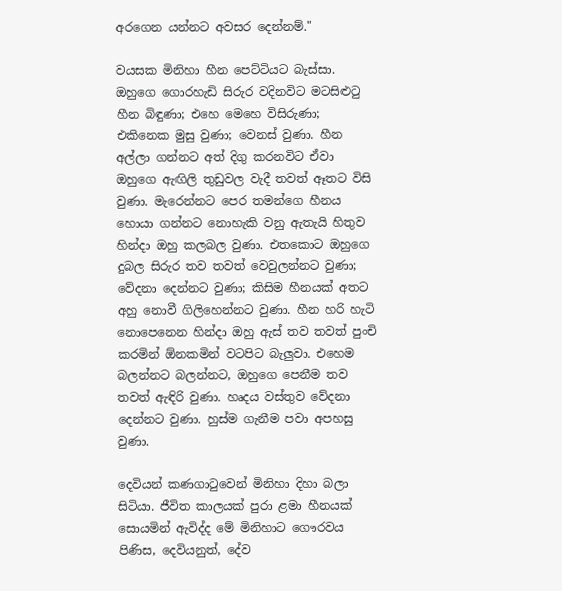අරගෙන යන්නට අවසර දෙන්නම්."

වයසක මිනිහා හීන පෙට්ටියට බැස්සා. ඔහුගෙ ගොරහැඩි සිරුර වදිනවිට මටසිළුටු හීන බිඳුණා; එහෙ මෙහෙ විසිරුණා; එකිනෙක මුසු වුණා; වෙනස් වුණා. හීන අල්ලා ගන්නට අත් දිගු කරනවිට ඒවා ඔහුගෙ ඇඟිලි තුඩුවල වැදී තවත් ඈතට විසි වුණා. මැරෙන්නට පෙර තමන්ගෙ හීනය හොයා ගන්නට නොහැකි වනු ඇතැයි හිතුව හින්දා ඔහු කලබල වුණා. එතකොට ඔහුගෙ දුබල සිරුර තව තවත් වෙවුලන්නට වුණා; වේදනා දෙන්නට වුණා; කිසිම හීනයක් අතට අහු නොවී ගිලිහෙන්නට වුණා. හීන හරි හැටි නොපෙනෙන හින්දා ඔහු ඇස් තව තවත් පුංචි කරමින් ඕනකමින් වටපිට බැලුවා. එහෙම බලන්නට බලන්නට, ඔහුගෙ පෙනීම තව තවත් ඇඳිරි වුණා. හෘදය වස්තුව වේදනා දෙන්නට වුණා. හුස්ම ගැනීම පවා අපහසු වුණා.

දෙවියන් කණගාටුවෙන් මිනිහා දිහා බලා සිටියා. ජීවිත කාලයක් පුරා ළමා හීනයක් සොයමින් ඇවිද්ද මේ මිනිහාට ගෞරවය පිණිස, දෙවියනුත්, දේව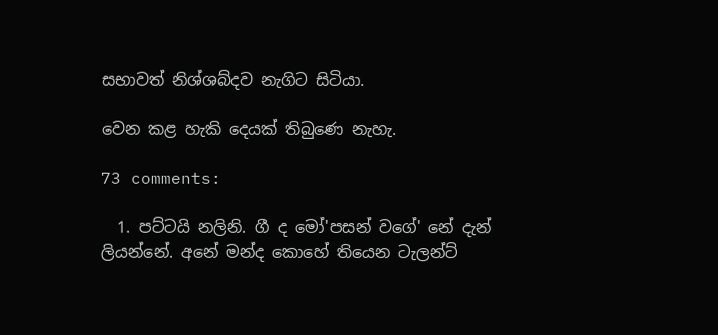සභාවත් නිශ්ශබ්දව නැගිට සිටියා.

වෙන කළ හැකි දෙයක් තිබුණෙ නැහැ.

73 comments:

  1. පට්ටයි නලිනි. ගී ද මෝ'පසන් වගේ' නේ දැන් ලියන්නේ. අනේ මන්ද කොහේ තියෙන ටැලන්ට්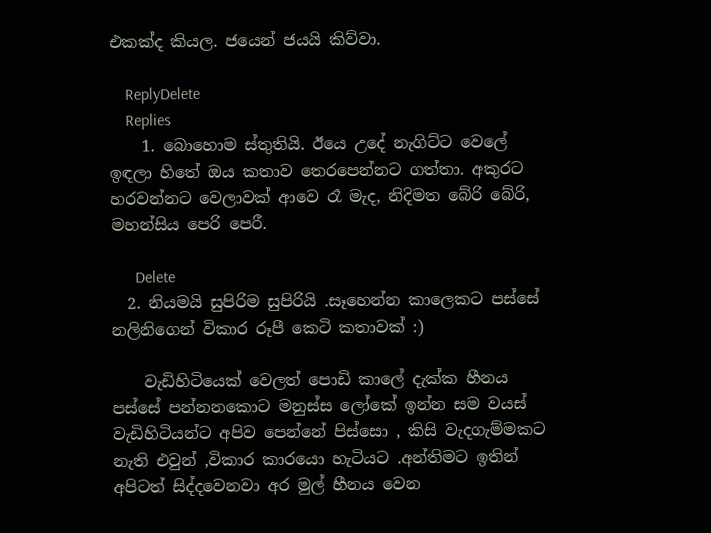එකක්ද කියල. ජයෙන් ජයයි කිව්වා.

    ReplyDelete
    Replies
    1. බොහොම ස්තුතියි. ඊයෙ උදේ නැගිට්ට වෙලේ ඉඳලා හිතේ ඔය කතාව තෙරපෙන්නට ගත්තා. අකුරට හරවන්නට වෙලාවක් ආවෙ රෑ මැද, නිදිමත බේරි බේරි, මහන්සිය පෙරි පෙරී.

      Delete
  2. නියමයි සුපිරිම සුපිරියි .සෑහෙන්න කාලෙකට පස්සේ නලිනිගෙන් විකාර රූපී කෙටි කතාවක් :)

    වැඩිහිටියෙක් වෙලත් පොඩි කාලේ දැක්ක හීනය පස්සේ පන්නනකොට මනුස්ස ලෝකේ ඉන්න සම වයස් වැඩිහිටියන්ට අපිව පෙන්නේ පිස්සො , කිසි වැදගැම්මකට නැති එවුන් ,විකාර කාරයො හැටියට .අන්තිමට ඉතින් අපිටත් සිද්දවෙනවා අර මුල් හීනය වෙන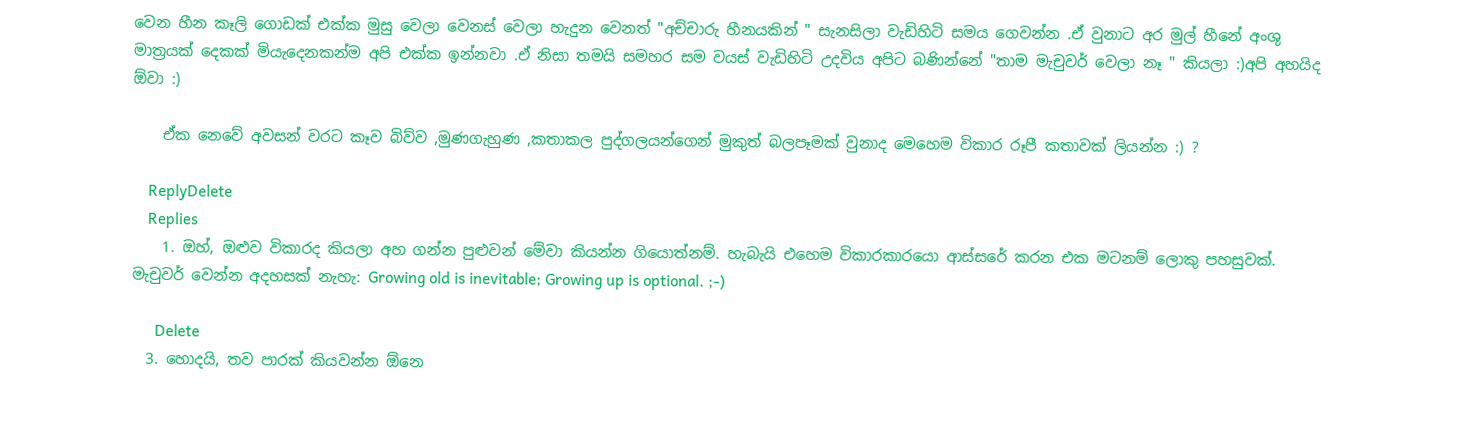වෙන හීන කෑලි ගොඩක් එක්ක මුසු වෙලා වෙනස් වෙලා හැදුන වෙනත් "අච්චාරු හීනයකින් " සැනසිලා වැඩිහිටි සමය ගෙවන්න .ඒ වුනාට අර මුල් හීනේ අංශු මාත්‍රයක් දෙකක් මියැදෙනකන්ම අපි එක්ක ඉන්නවා .ඒ නිසා තමයි සමහර සම වයස් වැඩිහිටි උදවිය අපිට බණින්නේ "තාම මැචුවර් වෙලා නෑ " කියලා :)අපි අහයිද ඕවා :)

    ඒක නෙවේ අවසන් වරට කෑව බිව්ව ,මුණගැහුණ ,කතාකල පුද්ගලයන්ගෙන් මුකුත් බලපෑමක් වුනාද මෙහෙම විකාර රූපී කතාවක් ලියන්න :) ?

    ReplyDelete
    Replies
    1. ඔහ්, ඔළුව විකාරද කියලා අහ ගන්න පුළුවන් මේවා කියන්න ගියොත්නම්. හැබැයි එහෙම විකාරකාරයො ආස්සරේ කරන එක මටනම් ලොකු පහසුවක්. මැචුවර් වෙන්න අදහසක් නැහැ: Growing old is inevitable; Growing up is optional. ;-)

      Delete
  3. හොදයි, තව පාරක් කියවන්න ඕනෙ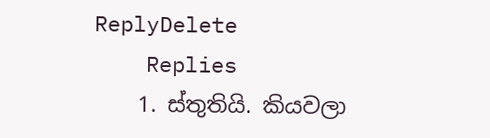ReplyDelete
    Replies
    1. ස්තුතියි. කියවලා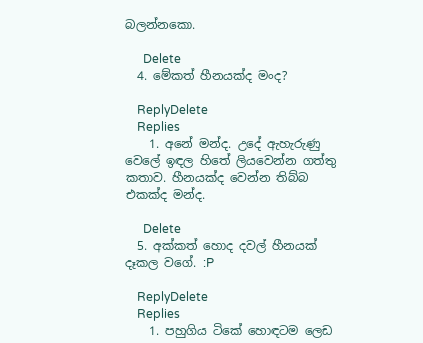බලන්නකො.

      Delete
  4. මේකත් හීනයක්ද මංද?

    ReplyDelete
    Replies
    1. අනේ මන්ද. උදේ ඇහැරුණු වෙලේ ඉඳල හිතේ ලියවෙන්න ගත්තු කතාව. හීනයක්ද වෙන්න තිබ්බ එකක්ද මන්ද.

      Delete
  5. අක්කත් හොද දවල් හීනයක් දෑකල වගේ. :P

    ReplyDelete
    Replies
    1. පහුගිය ටිකේ හොඳටම ලෙඩ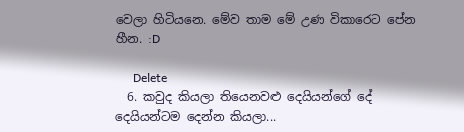වෙලා හිටියනෙ. මේව තාම මේ උණ විකාරෙට පේන හීන. :D

      Delete
  6. කවුද කියලා තියෙනවළු දෙයියන්ගේ දේ දෙයියන්ටම දෙන්න කියලා...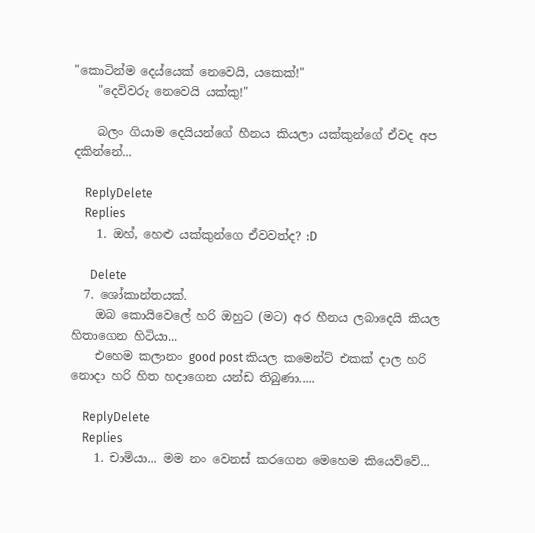"කොටින්ම දෙය්යෙක් නෙවෙයි, යකෙක්!"
    "දෙවිවරු නෙවෙයි යක්කු!"

    බලං ගියාම දෙයියන්ගේ හීනය කියලා යක්කුන්ගේ ඒවද අප දකින්නේ...

    ReplyDelete
    Replies
    1. ඔහ්, හෙළු යක්කුන්ගෙ ඒවවත්ද? :D

      Delete
  7. ශෝකාන්තයක්.
    ඔබ කොයිවෙලේ හරි ඔහුට (මට) අර හීනය ලබාදෙයි කියල හිතාගෙන හිටියා...
    එහෙම කලානං good post කියල කමෙන්ට් එකක් දාල හරි නොදා හරි හිත හදාගෙන යන්ඩ තිබුණා.....

    ReplyDelete
    Replies
    1. චාමියා... මම නං වෙනස් කරගෙන මෙහෙම කියෙව්වේ...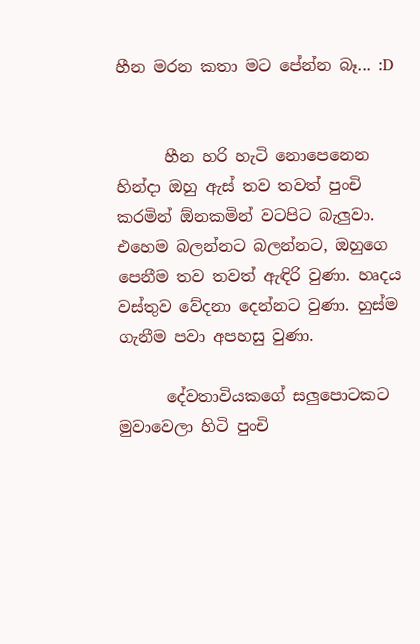හීන මරන කතා මට පේන්න බෑ... :D


      හීන හරි හැටි නොපෙනෙන හින්දා ඔහු ඇස් තව තවත් පුංචි කරමින් ඕනකමින් වටපිට බැලුවා. එහෙම බලන්නට බලන්නට, ඔහුගෙ පෙනීම තව තවත් ඇඳිරි වුණා. හෘදය වස්තුව වේදනා දෙන්නට වුණා. හුස්ම ගැනීම පවා අපහසු වුණා.

      දේවතාවියකගේ සලුපොටකට මුවාවෙලා හිටි පුංචි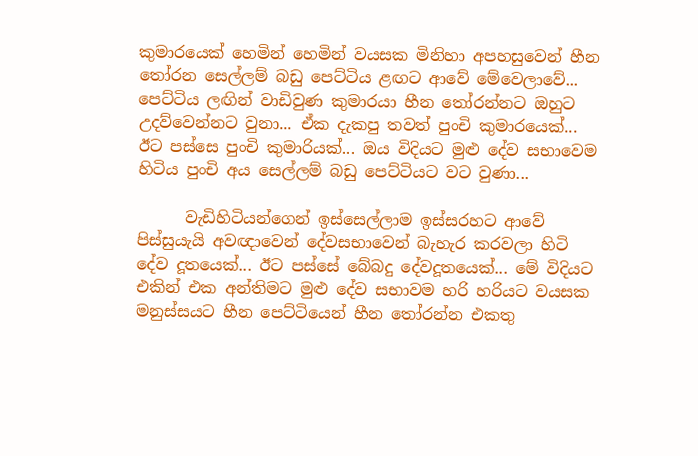කුමාරයෙක් හෙමින් හෙමින් වයසක මිනිහා අපහසුවෙන් හීන තෝරන සෙල්ලම් බඩු පෙට්ටිය ළඟට ආවේ මේවෙලාවේ... පෙට්ටිය ලඟින් වාඩිවුණ කුමාරයා හීන තෝරන්නට ඔහුට උදව්වෙන්නට වුනා... ඒක දැකපු තවත් පුංචි කුමාරයෙක්... ඊට පස්සෙ පුංචි කුමාරියක්... ඔය විදියට මුළු දේව සභාවෙම හිටිය පුංචි අය සෙල්ලම් බඩු පෙට්ටියට වට වුණා...

      වැඩිහිටියන්ගෙන් ඉස්සෙල්ලාම ඉස්සරහට ආවේ පිස්සුයැයි අවඥාවෙන් දේවසභාවෙන් බැහැර කරවලා හිටි දේව දූතයෙක්... ඊට පස්සේ බේබදු දේවදූතයෙක්... මේ විදියට එකින් එක අන්තිමට මුළු දේව සභාවම හරි හරියට වයසක මනුස්සයට හීන පෙට්ටියෙන් හීන තෝරන්න එකතු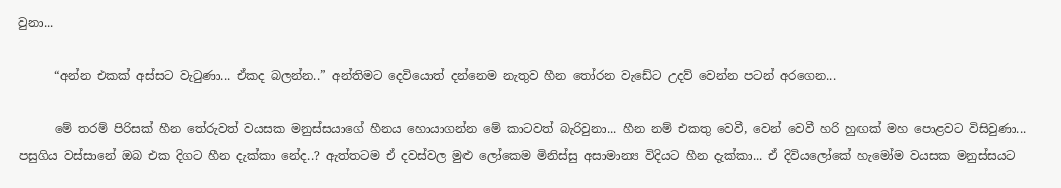වුනා...

      “අන්න එකක් අස්සට වැටුණා... ඒකද බලන්න..” අන්තිමට දෙවියොත් දන්නෙම නැතුව හීන තෝරන වැඩේට උදව් වෙන්න පටන් අරගෙන...

      මේ තරම් පිරිසක් හීන තේරුවත් වයසක මනුස්සයාගේ හීනය හොයාගන්න මේ කාටවත් බැරිවුනා... හීන නම් එකතු වෙවී, වෙන් වෙවී හරි හුඟක් මහ පොළවට විසිවුණා... පසුගිය වස්සානේ ඔබ එක දිගට හීන දැක්කා නේද..? ඇත්තටම ඒ දවස්වල මුළු ලෝකෙම මිනිස්සු අසාමාන්‍ය විදියට හීන දැක්කා... ඒ දිවියලෝකේ හැමෝම වයසක මනුස්සයට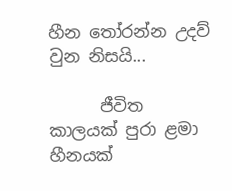හීන තෝරන්න උදව් වුන නිසයි...

      ජීවිත කාලයක් පුරා ළමා හීනයක්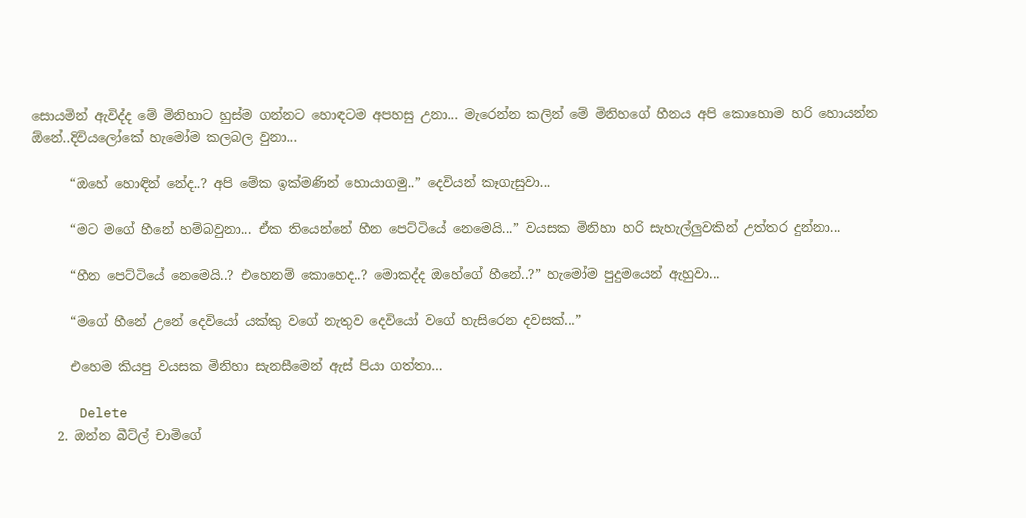සොයමින් ඇවිද්ද මේ මිනිහාට හුස්ම ගන්නට හොඳටම අපහසු උනා... මැරෙන්න කලින් මේ මිනිහගේ හීනය අපි කොහොම හරි හොයන්න ඕනේ..දිවියලෝකේ හැමෝම කලබල වුනා...

      “ඔහේ හොඳින් නේද..? අපි මේක ඉක්මණින් හොයාගමු..” දෙවියන් කෑගැසුවා...

      “මට මගේ හීනේ හම්බවුනා... ඒක තියෙන්නේ හීන පෙට්ටියේ නෙමෙයි...” වයසක මිනිහා හරි සැහැල්ලුවකින් උත්තර දුන්නා...

      “හීන පෙට්ටියේ නෙමෙයි..? එහෙනම් කොහෙද..? මොකද්ද ඔහේගේ හීනේ..?” හැමෝම පුදුමයෙන් ඇහුවා...

      “මගේ හීනේ උනේ දෙවියෝ යක්කු වගේ නැතුව දෙවියෝ වගේ හැසිරෙන දවසක්...”

      එහෙම කියපු වයසක මිනිහා සැනසීමෙන් ඇස් පියා ගත්තා…

      Delete
    2. ඔන්න බීට්ල් චාමිගේ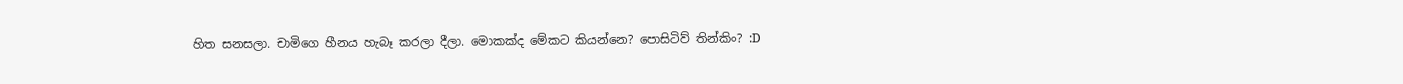හිත සනසලා. චාමිගෙ හීනය හැබෑ කරලා දීලා. මොකක්ද මේකට කියන්නෙ? පොසිටිව් තින්කිං? :D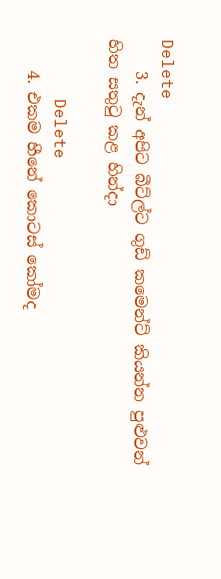Delete
    3. දැන් අපිට බීට්ල්ට ගුඩ් කමෙන්ට් කියන්න පුළුවන් හිත සතුටු කළ හින්දා

      Delete
    4. එකම හීනේ කොටස් කෝමද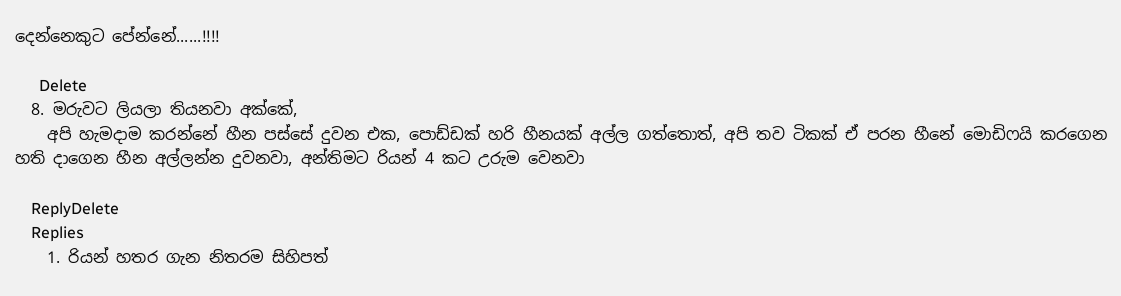දෙන්නෙකුට පේන්නේ......!!!!

      Delete
  8. මරුවට ලියලා තියනවා අක්කේ,
    අපි හැමදාම කරන්නේ හීන පස්සේ දුවන එක, පොඩ්ඩක් හරි හීනයක් අල්ල ගත්තොත්, අපි තව ටිකක් ඒ පරන හීනේ මොඩිෆයි කරගෙන හති දාගෙන හීන අල්ලන්න දුවනවා, අන්තිමට රියන් 4 කට උරුම වෙනවා

    ReplyDelete
    Replies
    1. රියන් හතර ගැන නිතරම සිහිපත්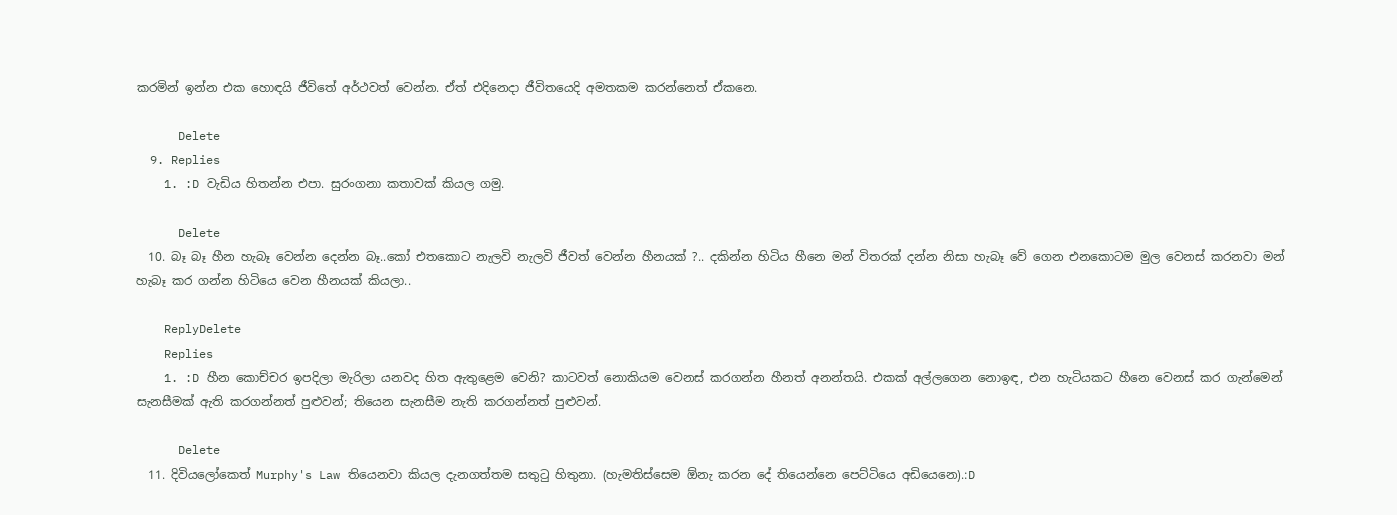කරමින් ඉන්න එක හොඳයි ජීවිතේ අර්ථවත් වෙන්න. ඒත් එදිනෙදා ජීවිතයෙදි අමතකම කරන්නෙත් ඒකනෙ.

      Delete
  9. Replies
    1. :D වැඩිය හිතන්න එපා. සුරංගනා කතාවක් කියල ගමු.

      Delete
  10. බෑ බෑ හීන හැබෑ වෙන්න දෙන්න බෑ..කෝ එතකොට නැලවි නැලවි ජීවත් වෙන්න හීනයක් ?.. දකින්න හිටිය හීනෙ මන් විතරක් දන්න නිසා හැබෑ වේ ගෙන එනකොටම මුල වෙනස් කරනවා මන් හැබෑ කර ගන්න හිටියෙ වෙන හීනයක් කියලා..

    ReplyDelete
    Replies
    1. :D හීන කොච්චර ඉපදිලා මැරිලා යනවද හිත ඇතුළෙම වෙනි? කාටවත් නොකියම වෙනස් කරගන්න හීනත් අනන්තයි. එකක් අල්ලගෙන නොඉඳ, එන හැටියකට හීනෙ වෙනස් කර ගැන්මෙන් සැනසීමක් ඇති කරගන්නත් පුළුවන්; තියෙන සැනසීම නැති කරගන්නත් පුළුවන්.

      Delete
  11. දිවියලෝකෙත් Murphy's Law තියෙනවා කියල දැනගත්තම සතු‍ටු හිතුනා. (හැමතිස්සෙම ඕනැ කරන දේ තියෙන්නෙ පෙට්ටියෙ අඩියෙනෙ).:D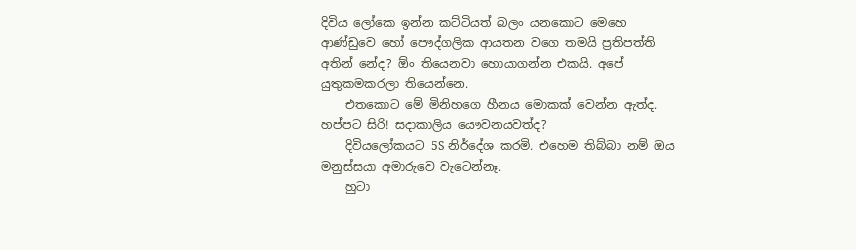දිවිය ලෝකෙ ඉන්න කට්ටියත් බලං යනකොට මෙහෙ ආණ්ඩුවෙ හෝ පෞද්ගලික ආයතන වගෙ තමයි ප්‍රතිපත්ති අතින් නේද? ඕං තියෙනවා හොයාගන්න එකයි. අපේ යුතුකමකරලා තියෙන්නෙ.
    එතකොට මේ මිනිහගෙ හීනය මොකක් වෙන්න ඇත්ද. හප්පට සිරි! සදාකාලිය යෞවනයවත්ද?
    දිවියලෝකයට 5S නිර්දේශ කරමි. එහෙම තිබ්බා නම් ඔය මනුස්සයා අමාරුවෙ වැටෙන්නෑ.
    හුටා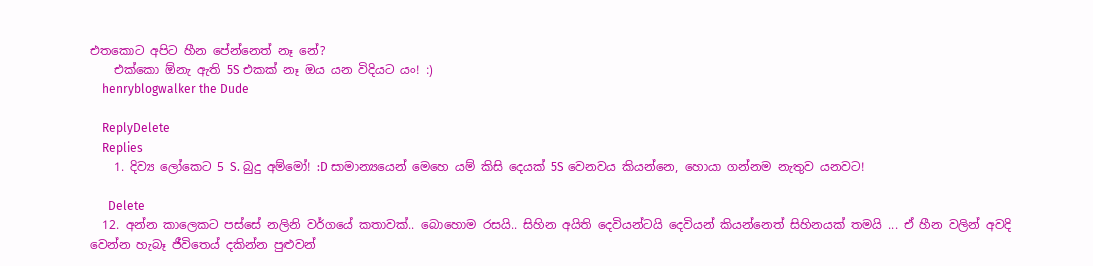එතකොට අපිට හීන පේන්නෙත් නෑ නේ?
    එක්කො ඕනැ ඇති 5S එකක් නෑ ඔය යන විදියට යං! :)
    henryblogwalker the Dude

    ReplyDelete
    Replies
    1. දිව්‍ය ලෝකෙට 5 S. බුදු අම්මෝ! :D සාමාන්‍යයෙන් මෙහෙ යම් කිසි දෙයක් 5S වෙනවය කියන්නෙ, හොයා ගන්නම නැතුව යනවට!

      Delete
  12. අන්න කාලෙකට පස්සේ නලිනි වර්ගයේ කතාවක්.. බොහොම රසයි.. සිහින අයිති දෙවියන්ටයි දෙවියන් කියන්නෙත් සිහිනයක් තමයි ... ඒ හීන වලින් අවදි වෙන්න හැබෑ ජීවිතෙය් දකින්න පුළුවන්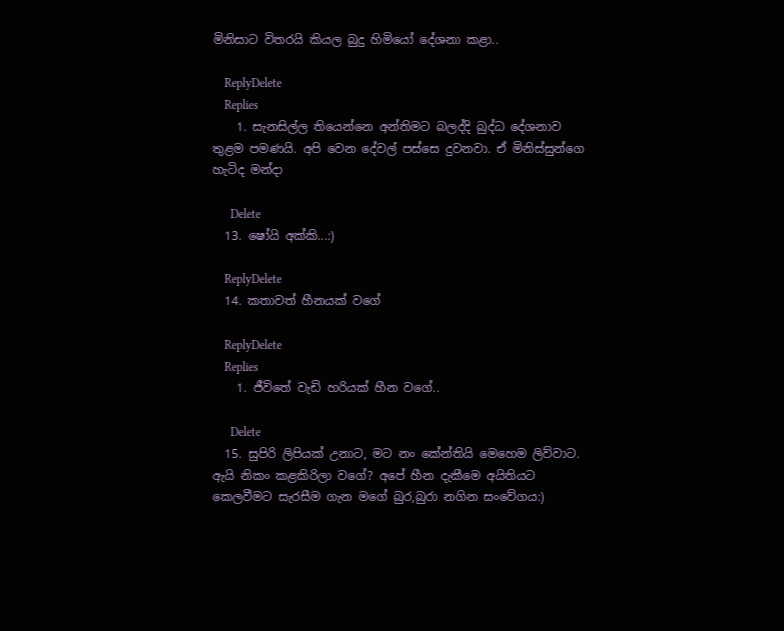මිනිසාට විතරයි කියල බුදු හිමියෝ දේශනා කළා..

    ReplyDelete
    Replies
    1. සැනසිල්ල තියෙන්නෙ අන්තිමට බලද්දි බුද්ධ දේශනාව තුළම පමණයි. අපි වෙන දේවල් පස්සෙ දුවනවා. ඒ මිනිස්සුන්ගෙ හැටිද මන්දා

      Delete
  13. ෂෝයි අක්කි...:)

    ReplyDelete
  14. කතාවත් හීනයක් වගේ

    ReplyDelete
    Replies
    1. ජීවිතේ වැඩි හරියක් හීන වගේ..

      Delete
  15. සුපිරි ලිපියක් උනාට, මට නං කේන්තියි මෙහෙම ලිව්වාට. ඇයි නිකං කළකිරිලා වගේ? අපේ හීන දැකීමෙ අයිතියට කෙලවීමට සැරසීම ගැන මගේ බුර,බුරා නගින සංවේගය:)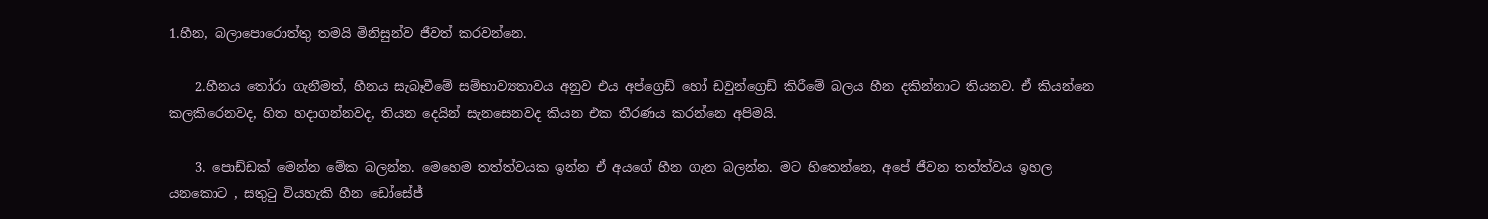1.හීන, බලාපොරොත්තු තමයි මිනිසුන්ව ජීවත් කරවන්නෙ.

    2.හීනය ‍තෝරා ගැනීමත්, හීනය සැබෑවීමේ සම්භාව්‍යතාවය අනුව එය අප්ග්‍රෙඩ් හෝ ඩවුන්ග්‍රෙඩ් කිරීමේ බලය හීන දකින්නාට තියනව. ඒ කියන්නෙ කලකිරෙනවද, හිත හදාගන්නවද, තියන දෙයින් සැනසෙනවද කියන එක තීරණය කරන්නෙ අපිමයි.

    3. පොඩ්ඩක් මෙන්න මේක බලන්න. මෙහෙම තත්ත්වයක ඉන්න ඒ අයගේ හීන ගැන බලන්න. මට හිතෙන්නෙ, අපේ ජීවන තත්ත්වය ඉහල යනකොට , සතු‍ටු වියහැකි හීන ඩෝසේජ්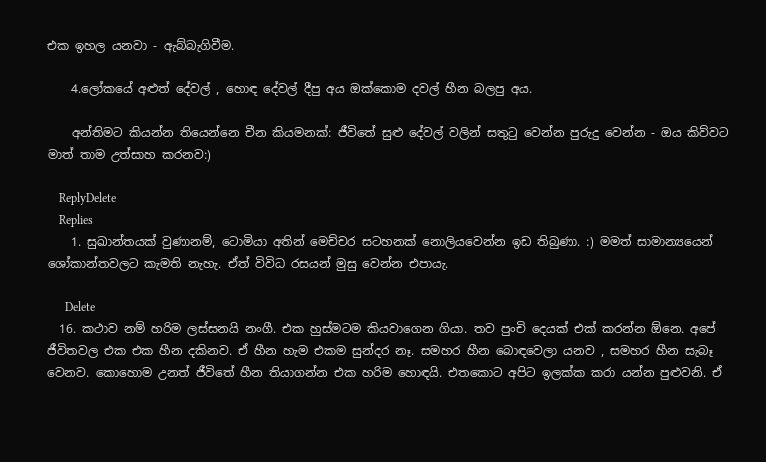එක ඉහල යනවා - ඇබ්බැගිවීම.

    4.ලෝකයේ අළුත් දේවල් , හොඳ දේවල් දීපු අය ඔක්කොම දවල් හීන බලපු අය.

    අන්තිමට කියන්න තියෙන්නෙ චීන කියමනක්: ජීවිතේ සුළු දේවල් වලින් සතු‍ටු වෙන්න පුරුදු වෙන්න - ඔය කිව්වට මාත් තාම උත්සාහ කරනව:)

    ReplyDelete
    Replies
    1. සුඛාන්තයක් වුණානම්, ටොමියා අතින් මෙච්චර සටහනක් නොලියවෙන්න ඉඩ තිබුණා. :) මමත් සාමාන්‍යයෙන් ශෝකාන්තවලට කැමති නැහැ. ඒත් විවිධ රසයන් මුසු වෙන්න එපායැ.

      Delete
  16. කථාව නම් හරිම ලස්සනයි නංගී. එක හුස්මටම කියවාගෙන ගියා. තව පුංචි දෙයක් එක් කරන්න ඕනෙ. අපේ ජීවිතවල එක එක හීන දකිනව. ඒ හීන හැම එකම සුන්දර නෑ. සමහර හීන බොඳවෙලා යනව , සමහර හීන සැබෑ වෙනව. කොහොම උනත් ජීවිතේ හීන තියාගන්න එක හරිම හොඳයි. එතකොට අපිට ඉලක්ක කරා යන්න පුළුවනි. ඒ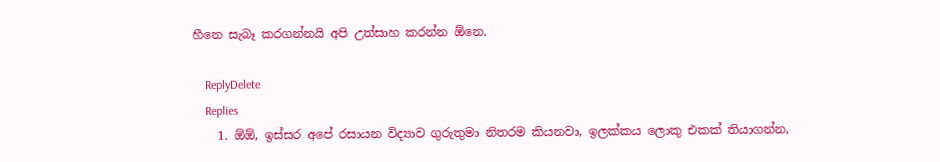හීනෙ සැබෑ කරගන්නයි අපි උත්සාහ කරන්න ඕනෙ.

    ReplyDelete
    Replies
    1. ඕඕ, ඉස්සර අපේ රසායන විද්‍යාව ගුරුතුමා නිතරම කියනවා, ඉලක්කය ලොකු එකක් තියාගන්න,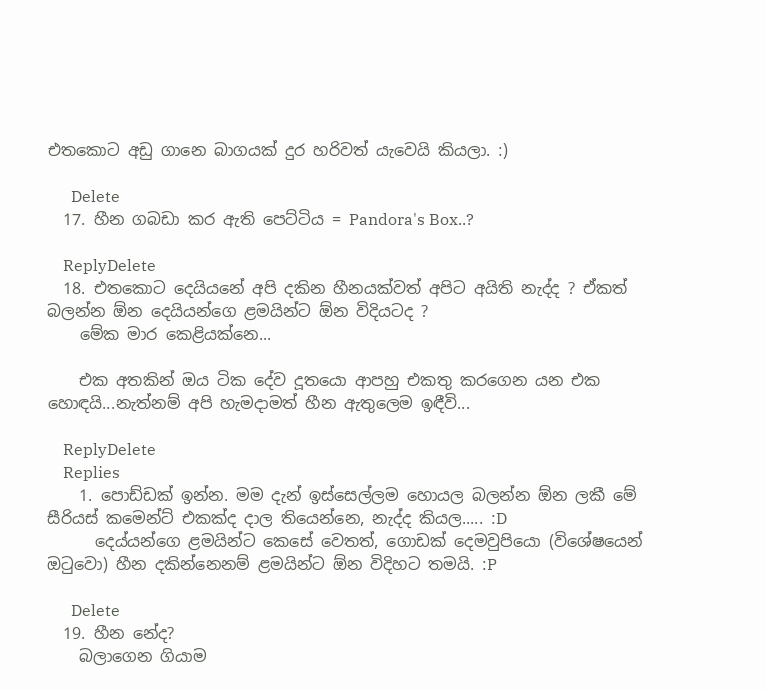එතකොට අඩු ගානෙ බාගයක් දුර හරිවත් යැවෙයි කියලා. :)

      Delete
  17. හීන ගබඩා කර ඇති පෙට්ටිය = Pandora's Box..?

    ReplyDelete
  18. එතකොට දෙයියනේ අපි දකින හීනයක්වත් අපිට අයිති නැද්ද ? ඒකත් බලන්න ඕන දෙයියන්ගෙ ළමයින්ට ඕන විදියටද ?
    මේක මාර කෙළියක්නෙ...

    එක අතකින් ඔය ටික දේව දූතයො ආපහු එකතු කරගෙන යන එක හොඳයි...නැත්නම් අපි හැමදාමත් හීන ඇතුලෙම ඉඳීවි...

    ReplyDelete
    Replies
    1. පොඩ්ඩක් ඉන්න. මම දැන් ඉස්සෙල්ලම හොයල බලන්න ඕන ලකී මේ සීරියස් කමෙන්ට් එකක්ද දාල තියෙන්නෙ, නැද්ද කියල..... :D
      දෙය්යන්ගෙ ළමයින්ට කෙසේ වෙතත්, ගොඩක් දෙමවුපියො (විශේෂයෙන් ඔටුවො) හීන දකින්නෙනම් ළමයින්ට ඕන විදිහට තමයි. :P

      Delete
  19. හීන නේද?
    බලාගෙන ගියාම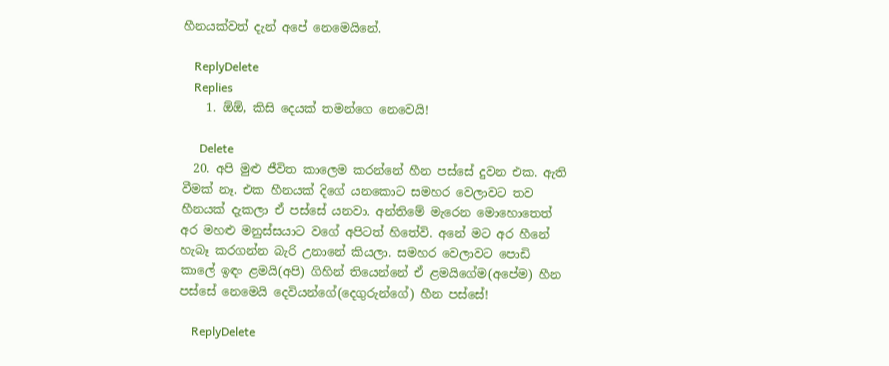හීනයක්වත් දැන් අපේ නෙමෙයිනේ.

    ReplyDelete
    Replies
    1. ඕඕ, කිසි දෙයක් තමන්ගෙ නෙවෙයි!

      Delete
  20. අපි මුළු ජීවිත කාලෙම කරන්නේ හීන පස්සේ දුවන එක. ඇති වීමක් නෑ. එක හීනයක් දිගේ යනකොට සමහර වෙලාවට තව හීනයක් දැකලා ඒ පස්සේ යනවා. අන්තිමේ මැරෙන මොහොතෙත් අර මහළු මනුස්සයාට වගේ අපිටත් හිතේවි. අනේ මට අර හීනේ හැබෑ කරගන්න බැරි උනානේ කියලා. සමහර වෙලාවට පොඩි කාලේ ඉඳං ළමයි(අපි) ගිහින් තියෙන්නේ ඒ ළමයිගේම(අපේම) හීන පස්සේ නෙමෙයි දෙවියන්ගේ(දෙගුරුන්ගේ) හීන පස්සේ!

    ReplyDelete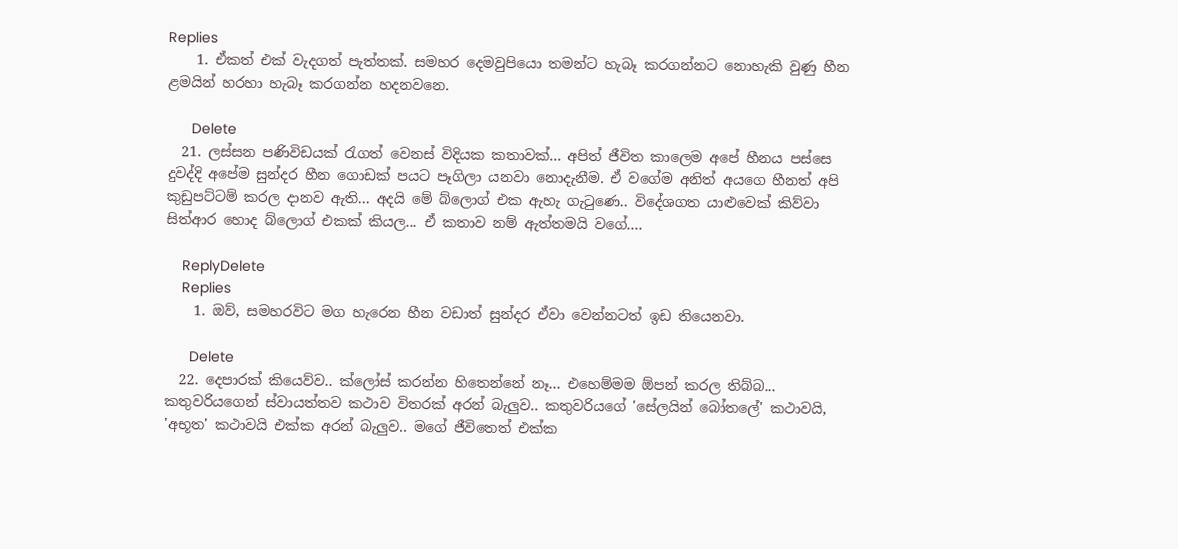Replies
    1. ඒකත් එක් වැදගත් පැත්තක්. සමහර දෙමවුපියො තමන්ට හැබෑ කරගන්නට නොහැකි වුණු හීන ළමයින් හරහා හැබෑ කරගන්න හදනවනෙ.

      Delete
  21. ලස්සන පණිවිඩයක් රැගත් වෙනස් විදියක කතාවක්... අපිත් ජීවිත ‍කාලෙම අපේ හීනය පස්සෙ දුවද්දි අපේම සුන්දර හීන ගොඩක් පයට පෑගිලා යනවා නොදැනීම. ඒ වගේම අනිත් අයගෙ හීනත් අපි කුඩුපට්ටම් කරල දානව ඇති... අදයි මේ බ්ලොග් එක ඇහැ ගැටු‍ණෙ.. විදේශගත යාළුවෙක් කිව්වා සිත්ආර හොද බ්ලොග් එකක් කියල... ඒ කතාව නම් ඇත්තමයි වගේ....

    ReplyDelete
    Replies
    1. ඔව්, සමහරවිට මග හැරෙන හීන වඩාත් සුන්දර ඒවා වෙන්නටත් ඉඩ තියෙනවා.

      Delete
  22. දෙපාරක් කියෙව්ව.. ක්ලෝස් කරන්න හිතෙන්නේ නෑ... එහෙම්මම ඕපන් කරල තිබ්බ... කතුවරියගෙන් ස්වායත්තව කථාව විතරක් අරන් බැලුව.. කතුවරියගේ 'සේලයින් බෝතලේ' කථාවයි, 'අභූත' කථාවයි එක්ක අරන් බැලුව.. මගේ ජීවිතෙත් එක්ක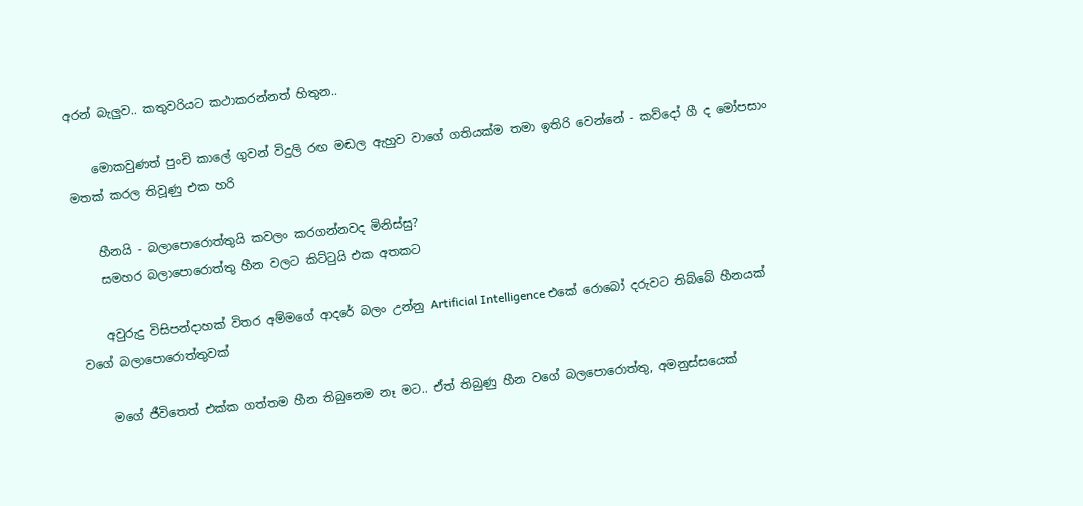අරන් බැලුව.. කතුවරියට කථාකරන්නත් හිතුන..

    මොකවුණත් පුංචි කාලේ ගුවන් විදුලි රඟ මඬල ඇහුව වාගේ ගතියක්ම තමා ඉතිරි වෙන්නේ - කව්දෝ ගී ද මෝපසාං මතක් කරල තිවූණු එක හරි

    හීනයි - බලාපොරොත්තුයි කවලං කරගන්නවද මිනිස්සු?
    සමහර බලාපොරොත්තු හීන වලට කිට්‍ටුයි එක අතකට

    අවුරුදු විසිපන්දාහක් විතර අම්මගේ ආදරේ බලං උන්නු Artificial Intelligence එකේ රොබෝ දරුවට තිබ්බේ හීනයක් වගේ බලාපොරොත්තුවක්

    මගේ ජීවිතෙත් එක්ක ගත්තම හීන තිබුනෙම නෑ මට.. ඒත් තිබුණු හීන වගේ බලපොරොත්තු, අමනුස්සයෙක්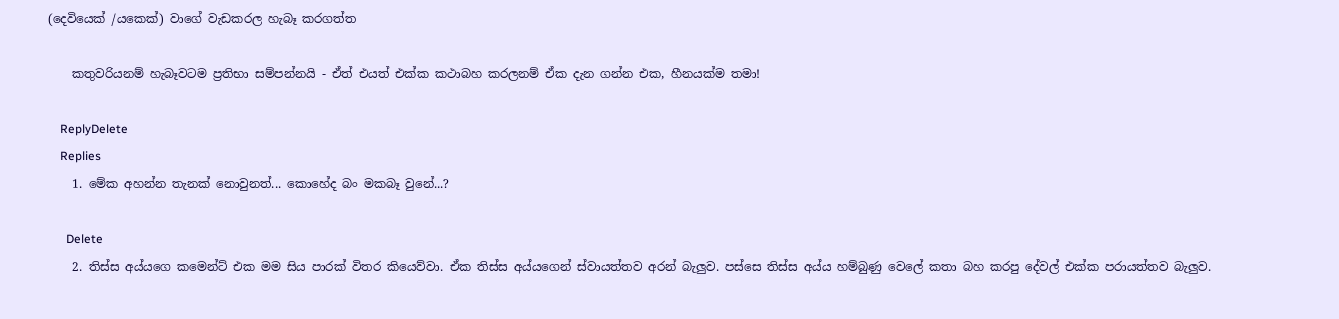(දෙවියෙක් /යකෙක්) වාගේ වැඩකරල හැබෑ කරගත්ත

    කතුවරියනම් හැබෑවටම ප්‍රතිභා සම්පන්නයි - ඒත් එයත් එක්ක කථාබහ කරලනම් ඒක දැන ගන්න එක, හීනයක්ම තමා!

    ReplyDelete
    Replies
    1. මේක අහන්න තැනක් නොවුනත්... කොහේද බං මකබෑ වුනේ...?

      Delete
    2. තිස්ස අය්යගෙ කමෙන්ට් එක මම සිය පාරක් විතර කියෙව්වා. ඒක තිස්ස අය්යගෙන් ස්වායත්තව අරන් බැලුව. පස්සෙ තිස්ස අය්ය හම්බුණු වෙලේ කතා බහ කරපු දේවල් එක්ක පරායත්තව බැලුව.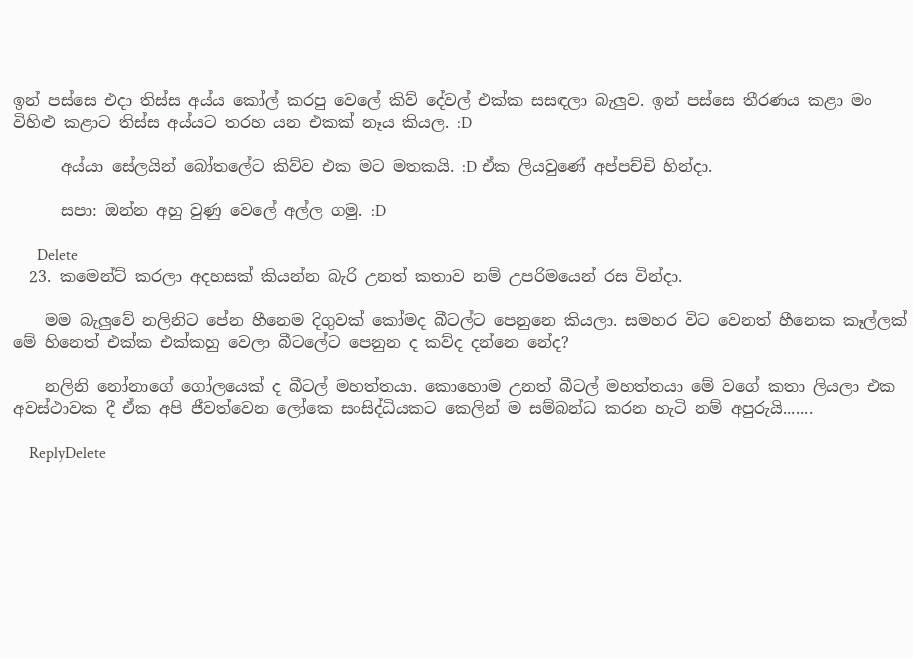ඉන් පස්සෙ එදා තිස්ස අය්ය කෝල් කරපු වෙලේ කිව් දේවල් එක්ක සසඳලා බැලුව. ඉන් පස්සෙ තීරණය කළා මං විහිළු කළාට තිස්ස අය්යට තරහ යන එකක් නෑය කියල. :D

      අය්යා සේලයින් බෝතලේට කිව්ව එක මට මතකයි. :D ඒක ලියවුණේ අප්පච්චි හින්දා.

      සපා: ඔන්න අහු වුණු වෙලේ අල්ල ගමු. :D

      Delete
  23. කමෙන්‍ට් කරලා අදහසක් කියන්න බැරි උනත් කතාව නම් උපරිමයෙන් රස වින්දා.

    මම බැලුවේ නලිනිට පේන හීනෙම දිගුවක් කෝමද බීටල්ට පෙනුනෙ කියලා. සමහර විට වෙනත් හීනෙක කෑල්ලක් මේ හිනෙත් එක්ක එක්කහු වෙලා බීටලේට පෙනුන ද කව්ද දන්නෙ නේද?

    නලිනි නෝනාගේ ගෝලයෙක් ද බීටල් මහත්තයා. කොහොම උනත් බීටල් මහත්තයා මේ වගේ කතා ලියලා එක අවස්ථාවක දී ඒක අපි ජීවත්වෙන ලෝකෙ සංසිද්ධියක‍ට කෙලින් ම සම්බන්ධ කරන හැටි නම් අපුරුයි.......

    ReplyDelete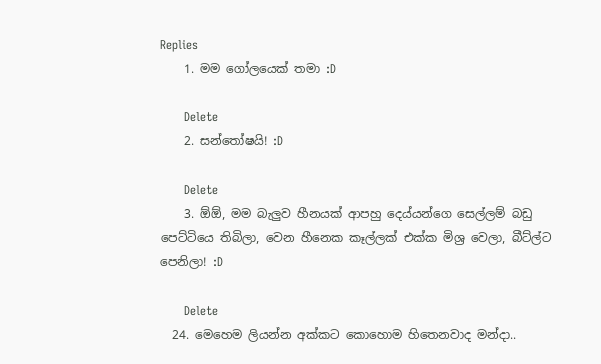Replies
    1. මම ගෝලයෙක් තමා :D

      Delete
    2. සන්තෝෂයි! :D

      Delete
    3. ඕඕ, මම බැලුව හීනයක් ආපහු දෙය්යන්ගෙ සෙල්ලම් බඩු පෙට්ටියෙ තිබිලා, වෙන හීනෙක කෑල්ලක් එක්ක මිශ්‍ර වෙලා, බීට්ල්ට පෙනිලා! :D

      Delete
  24. මෙහෙම ලියන්න අක්කට කොහොම හිතෙනවාද මන්දා..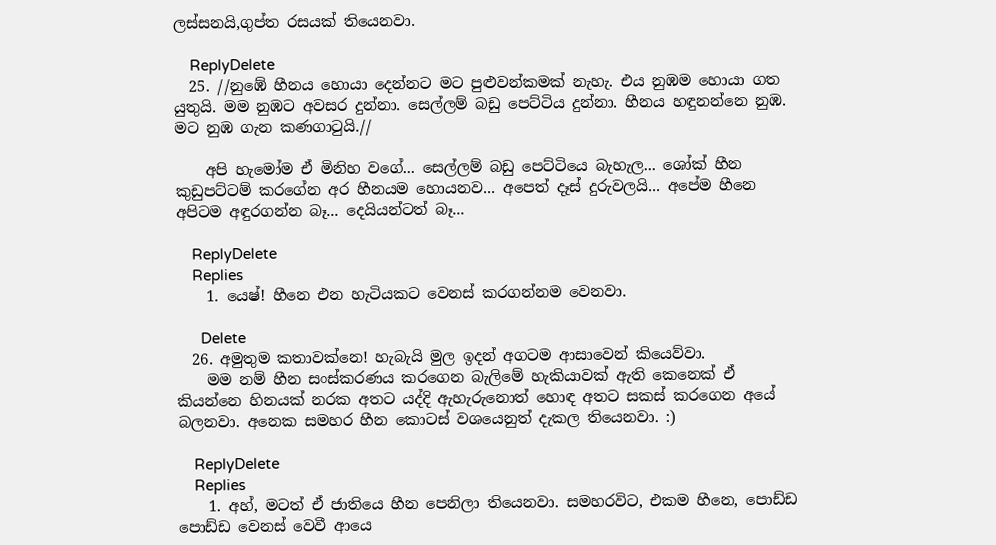ලස්සනයි,ගුප්ත රසයක් තියෙනවා.

    ReplyDelete
  25. //නුඹේ හීනය හොයා දෙන්නට මට පුළුවන්කමක් නැහැ. එය නුඹම හොයා ගත යුතුයි. මම නුඹට අවසර දුන්නා. සෙල්ලම් බඩු පෙට්ටිය දුන්නා. හීනය හඳුනන්නෙ නුඹ. මට නුඹ ගැන කණගාටුයි.//

    අපි හැමෝම ඒ මිනිහ වගේ... සෙල්ලම් බඩු පෙට්ටියෙ බැහැල... ශෝක් හීන කුඩුපට්ටම් කරගේන අර හීනයම හොයනව... අපෙත් දෑස් දුරුවලයි... අපේම හීනෙ අපිටම අඳුරගන්න බෑ... දෙයියන්ටත් බෑ...

    ReplyDelete
    Replies
    1. යෙෂ්! හීනෙ එන හැටියකට වෙනස් කරගන්නම වෙනවා.

      Delete
  26. අමුතුම කතාවක්නෙ! හැබැයි මුල ඉදන් අගටම ආසාවෙන් කියෙව්වා.
    මම නම් හීන සංස්කරණය කරගෙන බැලිමේ හැකියාවක් ඇති කෙනෙක් ඒ කියන්නෙ හිනයක් නරක අතට යද්දි ඇහැරුනොත් හොඳ අතට සකස් කරගෙන අයේ බලනවා. අනෙක සමහර හීන කොටස් වශයෙනුත් දැකල තියෙනවා. :)

    ReplyDelete
    Replies
    1. අහ්, මටත් ඒ ජාතියෙ හීන පෙනිලා තියෙනවා. සමහරවිට, එකම හීනෙ, පොඩ්ඩ පොඩ්ඩ වෙනස් වෙවී ආයෙ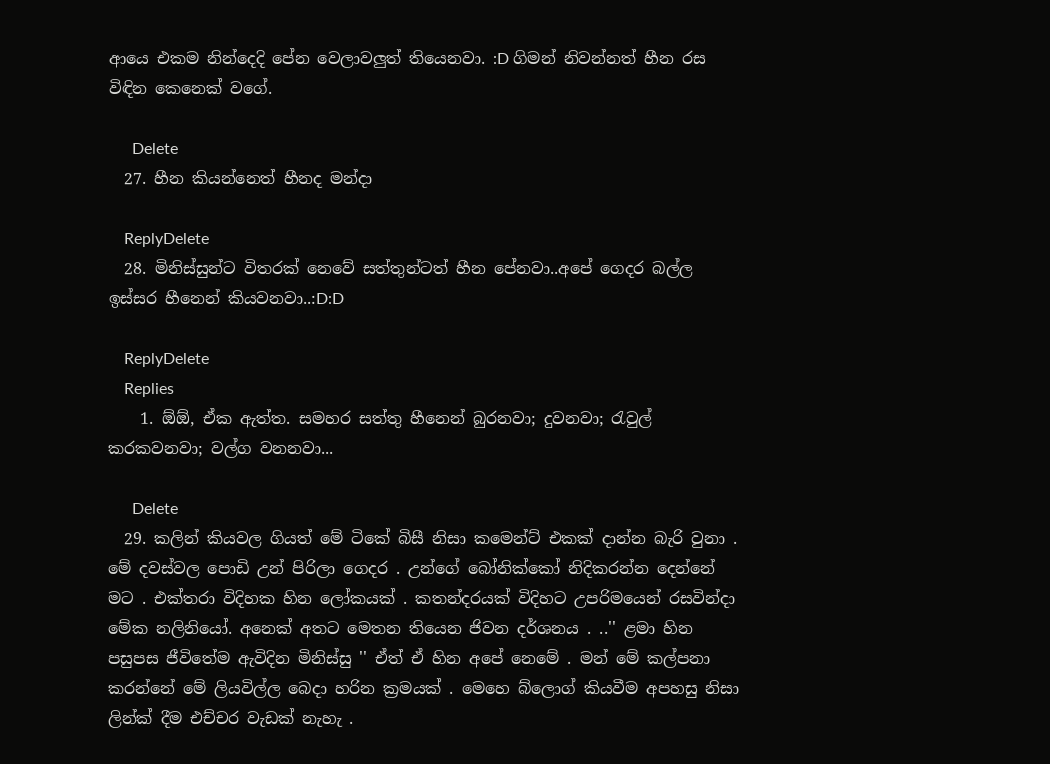ආයෙ එකම නින්දෙදි පේන වෙලාවලුත් තියෙනවා. :D ගිමන් නිවන්නත් හීන රස විඳින කෙනෙක් වගේ.

      Delete
  27. හීන කියන්නෙත් හීනද මන්දා

    ReplyDelete
  28. මිනිස්සුන්ට විතරක් නෙවේ සත්තුන්ටත් හීන පේනවා..අපේ ගෙදර බල්ල ඉස්සර හීනෙන් කියවනවා..:D:D

    ReplyDelete
    Replies
    1. ඕඕ, ඒක ඇත්ත. සමහර සත්තු හීනෙන් බුරනවා; දුවනවා; රැවුල් කරකවනවා; වල්ග වනනවා...

      Delete
  29. කලින් කියවල ගියත් මේ ටිකේ බිසී නිසා කමෙන්ට් එකක් දාන්න බැරි වුනා . මේ දවස්වල පොඩි උන් පිරිලා ගෙදර . උන්ගේ බෝනික්කෝ නිදිකරන්න දෙන්නේ මට . එක්තරා විදිහක හින ලෝකයක් . කතන්දරයක් විදිහට උපරිමයෙන් රසවින්දා මේක නලිනියෝ. අනෙක් අතට මෙතන තියෙන ජිවන දර්ශනය . ..'' ළමා හින පසුපස ජීවිතේම ඇවිදින මිනිස්සු '' ඒත් ඒ හින අපේ නෙමේ . මන් මේ කල්පනා කරන්නේ මේ ලියවිල්ල බෙදා හරින ක්‍රමයක් . මෙහෙ බ්ලොග් කියවීම අපහසු නිසා ලින්ක් දීම එච්චර වැඩක් නැහැ .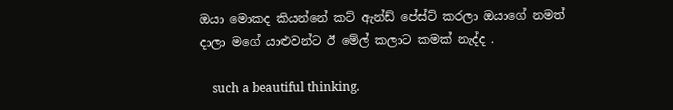ඔයා මොකද කියන්නේ කට් ඇන්ඩ් පේස්ට් කරලා ඔයාගේ නමත් දාලා මගේ යාළුවන්ට ඊ මේල් කලාට කමක් නැද්ද .

    such a beautiful thinking.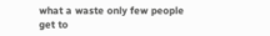what a waste only few people get to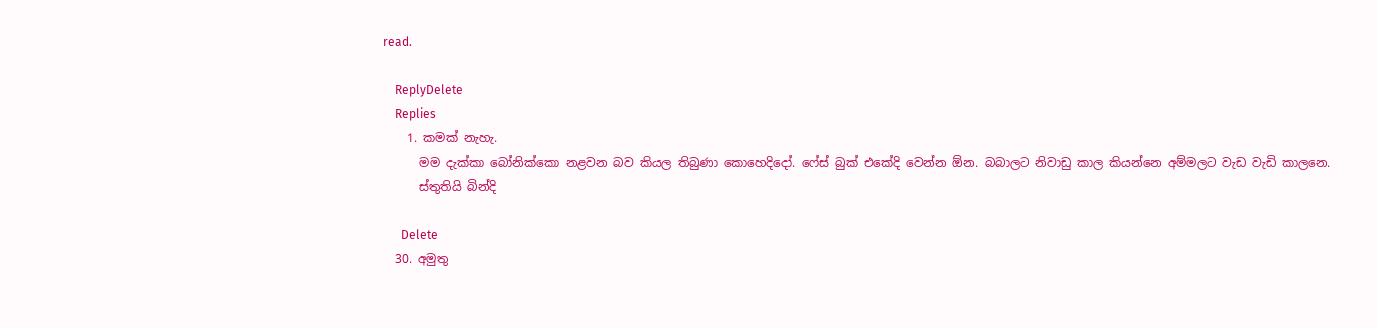read.

    ReplyDelete
    Replies
    1. කමක් නැහැ.
      මම දැක්කා බෝනික්කො නළවන බව කියල තිබුණා කොහෙදිදෝ. ෆේස් බුක් එකේදි වෙන්න ඕන. බබාලට නිවාඩු කාල කියන්නෙ අම්මලට වැඩ වැඩි කාලනෙ.
      ස්තුතියි බින්දි

      Delete
  30. අමුතු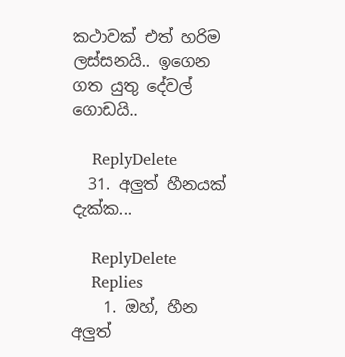කථාවක් එත් හරිම ලස්සනයි.. ඉගෙන ගත යුතු දේවල් ගොඩයි..

    ReplyDelete
  31. අලුත් හීනයක් දැක්ක...

    ReplyDelete
    Replies
    1. ඔහ්, හීන අලුත්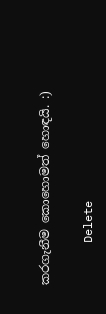කරගැනීම කොහොමත් හොඳයි. :)

      Delete